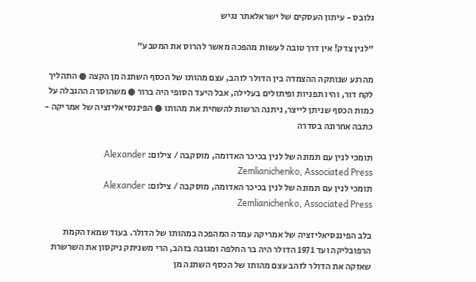גלובס - עיתון העסקים של ישראלאתר נגיש

"לנין צדק! אין דרך טובה לעשות מהפכה מאשר להרוס את המטבע"

מהרגע שנותקה ההצמדה בין הדולר לזהב, עצם מהותו של הכסף השתנה מן הקצה ● התהליך לקח דור, והיו תפניות ופיתולים בעלילה, אבל היעד הסופי היה ברור ● משהוסרה ההגבלה על כמות הכסף שניתן לייצר, ניתנה הרשות להשחית את מהותו ● הפיננסיאליזציה של אמריקה - כתבה אחרונה בסדרה

תומכי לנין עם תמונה של לנין בכיכר האדומה, מוסקבה / צילום: Alexander Zemlianichenko, Associated Press
תומכי לנין עם תמונה של לנין בכיכר האדומה, מוסקבה / צילום: Alexander Zemlianichenko, Associated Press

בלב הפיננסיאליזציה של אמריקה עמדה המהפכה במהותו של הדולר. בעוד שמאז הקמת הרפובליקה ועד 1971 הדולר היה בר החלפה ומגובה בזהב, הרי משניתק ניקסון את השרשרת שאזקה את הדולר לזהב עצם מהותו של הכסף השתנה מן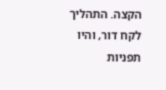הקצה. התהליך לקח דור, והיו תפניות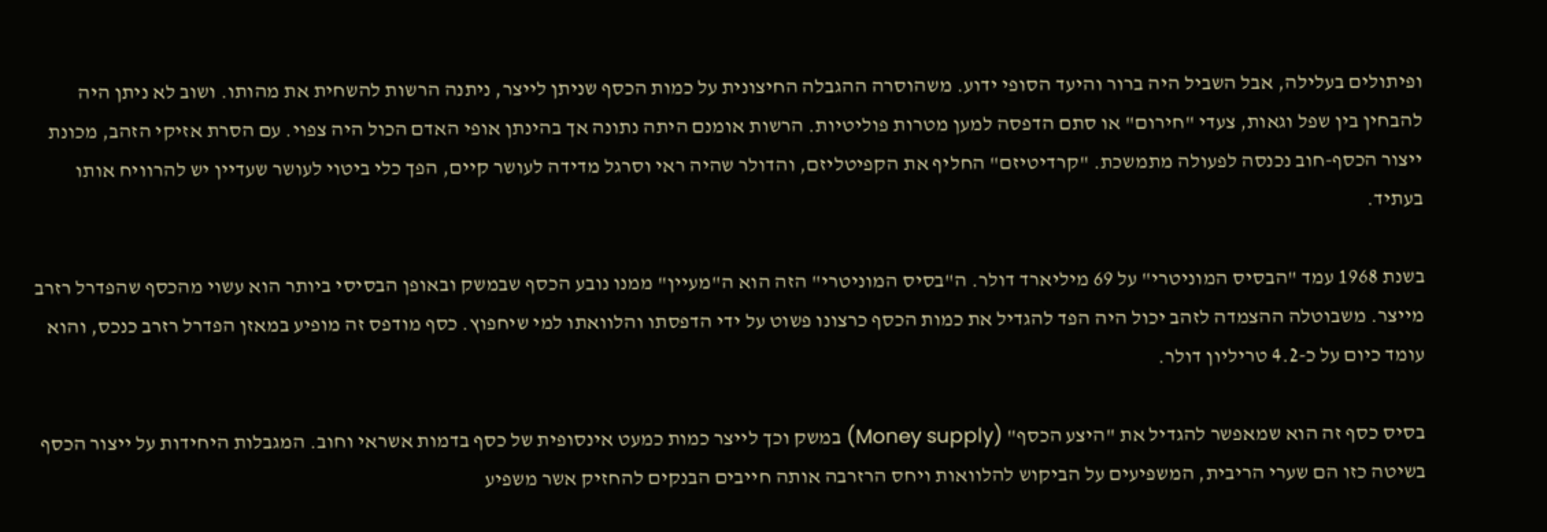ופיתולים בעלילה, אבל השביל היה ברור והיעד הסופי ידוע. משהוסרה ההגבלה החיצונית על כמות הכסף שניתן לייצר, ניתנה הרשות להשחית את מהותו. ושוב לא ניתן היה להבחין בין שפל וגאות, צעדי "חירום" או סתם הדפסה למען מטרות פוליטיות. הרשות אומנם היתה נתונה אך בהינתן אופי האדם הכול היה צפוי. עם הסרת אזיקי הזהב, מכונת ייצור הכסף-חוב נכנסה לפעולה מתמשכת. "קרדיטיזם" החליף את הקפיטליזם, והדולר שהיה ראי וסרגל מדידה לעושר קיים, הפך כלי ביטוי לעושר שעדיין יש להרוויח אותו בעתיד.

בשנת 1968 עמד "הבסיס המוניטרי" על 69 מיליארד דולר. ה"בסיס המוניטרי" הזה הוא ה"מעיין" ממנו נובע הכסף שבמשק ובאופן הבסיסי ביותר הוא עשוי מהכסף שהפדרל רזרב מייצר. משבוטלה ההצמדה לזהב יכול היה הפד להגדיל את כמות הכסף כרצונו פשוט על ידי הדפסתו והלוואתו למי שיחפוץ. כסף מודפס זה מופיע במאזן הפדרל רזרב כנכס, והוא עומד כיום על כ-4.2 טריליון דולר.

בסיס כסף זה הוא שמאפשר להגדיל את "היצע הכסף" (Money supply) במשק וכך לייצר כמות כמעט אינסופית של כסף בדמות אשראי וחוב. המגבלות היחידות על ייצור הכסף בשיטה כזו הם שערי הריבית, המשפיעים על הביקוש להלוואות ויחס הרזרבה אותה חייבים הבנקים להחזיק אשר משפיע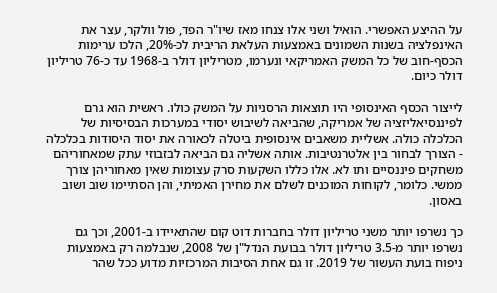על ההיצע האפשרי. הואיל ושני אלו צנחו מאז שיו"ר הפד, פול וולקר, עצר את האינפלציה בשנות השמונים באמצעות העלאת הריבית לכ-20%, הלכו ערימות הכסף-חוב של כל המשק האמריקאי ונערמו, מטריליון דולר ב-1968 עד כ-76 טריליון דולר כיום.

לייצור הכסף האינסופי היו תוצאות הרסניות על המשק כולו. ראשית הוא גרם לפיננסיאליזציה של אמריקה, שהביאה לשיבוש יסודי במערכות הבסיסיות של הכלכלה כולה. אשליית משאבים אינסופית ביטלה לכאורה את יסוד היסודות בכלכלה - הצורך לבחור בין אלטרנטיבות. אותה אשליה גם הביאה לבזבוזי עתק שמאחוריהם משחקים פיננסיים ותו לא. אלו כללו השקעות סרק עצומות שאין מאחוריהן צורך ממשי. כלומר, לקוחות המוכנים לשלם את מחירן האמיתי, והן הסתיימו שוב ושוב באסון.

כך נשרפו יותר משני טריליון דולר בחברות דוט קום שהתאיידו ב-2001, וכך גם נשרפו יותר מ-3.5 טריליון דולר בבועת הנדל"ן של 2008, שנבלמה רק באמצעות ניפוח בועת העשור של 2019. זו גם אחת הסיבות המרכזיות מדוע ככל שהר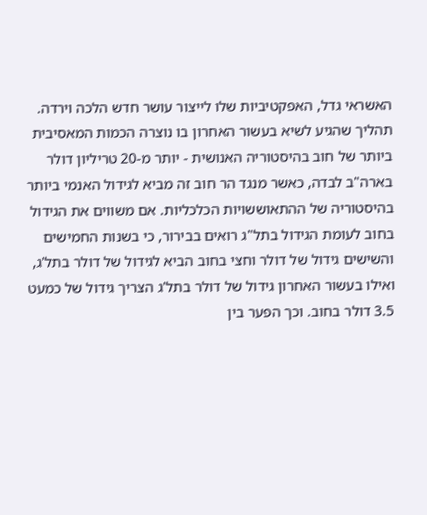האשראי גדל, האפקטיביות שלו לייצור עושר חדש הלכה וירדה. תהליך שהגיע לשיא בעשור האחרון בו נוצרה הכמות המאסיבית ביותר של חוב בהיסטוריה האנושית - יותר מ-20 טריליון דולר בארה"ב לבדה, כאשר מנגד הר חוב זה מביא לגידול האנמי ביותר בהיסטוריה של ההתאוששויות הכלכליות. אם משווים את הגידול בחוב לעומת הגידול בתל"ג רואים בבירור, כי בשנות החמישים והשישים גידול של דולר וחצי בחוב הביא לגידול של דולר בתל'ג, ואילו בעשור האחרון גידול של דולר בתל'ג הצריך גידול של כמעט 3.5 דולר בחוב. וכך הפער בין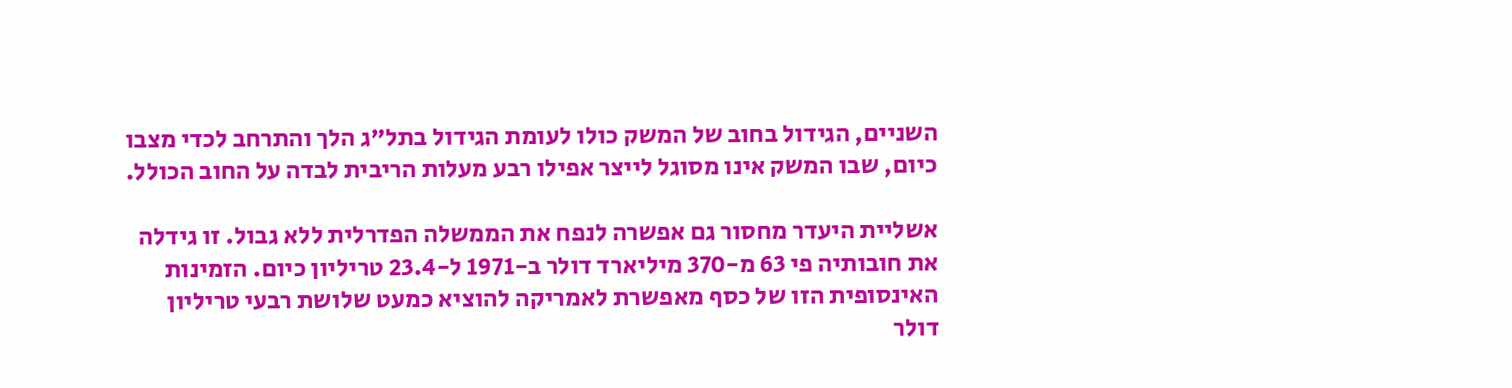השניים, הגידול בחוב של המשק כולו לעומת הגידול בתל"ג הלך והתרחב לכדי מצבו כיום, שבו המשק אינו מסוגל לייצר אפילו רבע מעלות הריבית לבדה על החוב הכולל.

אשליית היעדר מחסור גם אפשרה לנפח את הממשלה הפדרלית ללא גבול. זו גידלה את חובותיה פי 63 מ-370 מיליארד דולר ב-1971 ל-23.4 טריליון כיום. הזמינות האינסופית הזו של כסף מאפשרת לאמריקה להוציא כמעט שלושת רבעי טריליון דולר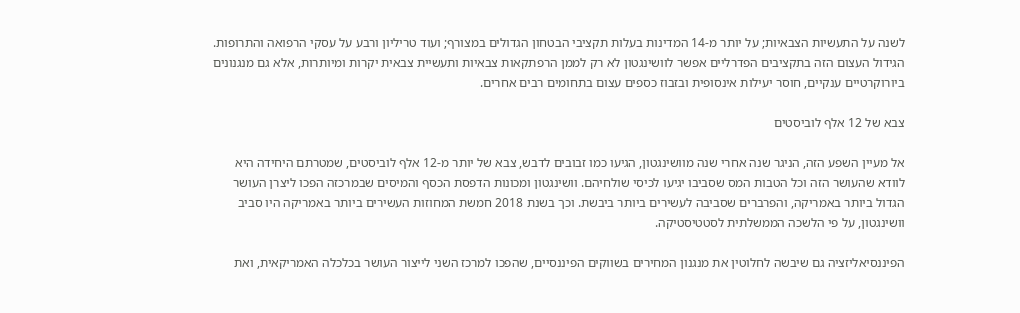לשנה על התעשיות הצבאיות; על יותר מ-14 המדינות בעלות תקציבי הבטחון הגדולים במצורף; ועוד טריליון ורבע על עסקי הרפואה והתרופות. הגידול העצום הזה בתקציבים הפדרליים אפשר לוושינגטון לא רק לממן הרפתקאות צבאיות ותעשיית צבאית יקרות ומיותרות, אלא גם מנגנונים ביורוקרטיים ענקיים, חוסר יעילות אינסופית ובזבוז כספים עצום בתחומים רבים אחרים.

צבא של 12 אלף לוביסטים

אל מעיין השפע הזה, הניגר שנה אחרי שנה מוושינגטון, הגיעו כמו זבובים לדבש, צבא של יותר מ-12 אלף לוביסטים, שמטרתם היחידה היא לוודא שהעושר הזה וכל הטבות המס שסביבו יגיעו לכיסי שולחיהם. וושינגטון ומכונות הדפסת הכסף והמיסים שבמרכזה הפכו ליצרן העושר הגדול ביותר באמריקה, והפרברים שסביבה לעשירים ביותר ביבשת. וכך בשנת 2018 חמשת המחוזות העשירים ביותר באמריקה היו סביב וושינגטון, על פי הלשכה הממשלתית לסטטיסטיקה.

הפיננסיאליזציה גם שיבשה לחלוטין את מנגנון המחירים בשווקים הפיננסיים, שהפכו למרכז השני לייצור העושר בכלכלה האמריקאית, ואת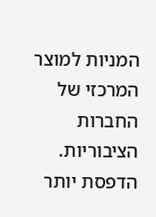המניות למוצר המרכזי של החברות הציבוריות. הדפסת יותר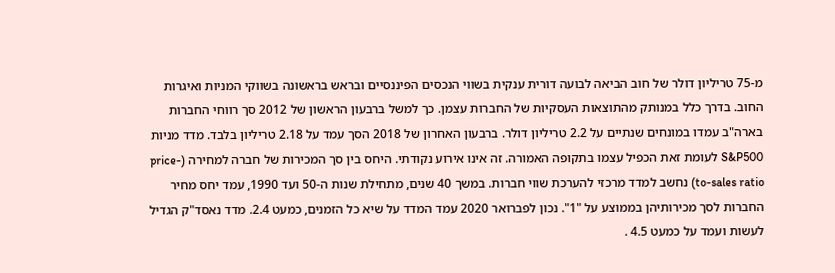מ-75 טריליון דולר של חוב הביאה לבועה דורית ענקית בשווי הנכסים הפיננסיים ובראש בראשונה בשווקי המניות ואיגרות החוב. בדרך כלל במנותק מהתוצאות העסקיות של החברות עצמן. כך למשל ברבעון הראשון של 2012 סך רווחי החברות בארה"ב עמדו במונחים שנתיים על 2.2 טריליון דולר. ברבעון האחרון של 2018 הסך עמד על 2.18 טריליון בלבד. מדד מניות S&P500 לעומת זאת הכפיל עצמו בתקופה האמורה. זה אינו אירוע נקודתי. היחס בין סך המכירות של חברה למחירה (price-to-sales ratio) נחשב למדד מרכזי להערכת שווי חברות. במשך 40 שנים, מתחילת שנות ה-50 ועד 1990, עמד יחס מחיר החברות לסך מכירותיהן בממוצע על "1". נכון לפברואר 2020 עמד המדד על שיא כל הזמנים, כמעט 2.4. מדד נאסד"ק הגדיל לעשות ועמד על כמעט 4.5 .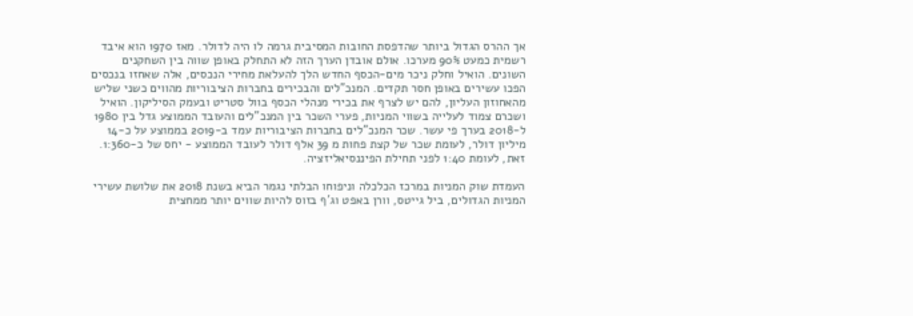אך ההרס הגדול ביותר שהדפסת החובות המסיבית גרמה לו היה לדולר. מאז 1970 הוא איבד רשמית כמעט 90% מערכו. אולם אובדן הערך הזה לא התחלק באופן שווה בין השחקנים השונים. הואיל וחלק ניכר מים-הכסף החדש הלך להעלאת מחירי הנכסים, אלה שאחזו בנכסים הפכו עשירים באופן חסר תקדים. המנכ"לים והבכירים בחברות הציבוריות מהווים כשני שליש מהאחוזון העליון, להם יש לצרף את בכירי מנהלי הכסף בוול סטריט ובעמק הסיליקון. הואיל ושכרם צמוד לעלייה בשווי המניות, פערי השכר בין המנכ"לים והעובד הממוצע גדל בין 1980 ל-2018 בערך פי עשר. שכר המנכ"לים בחברות הציבוריות עמד ב-2019 בממוצע על כ-14 מיליון דולר, לעומת שכר של קצת פחות מ 39 אלף דולר לעובד הממוצע - יחס של כ-1:360. זאת, לעומת 1:40 לפני תחילת הפיננסיאליזציה.

העמדת שוק המניות במרכז הכלכלה וניפוחו הבלתי נגמר הביא בשנת 2018 את שלושת עשירי המניות הגדולים, ביל גייטס, וורן באפט וג'ף בזוס להיות שווים יותר ממחצית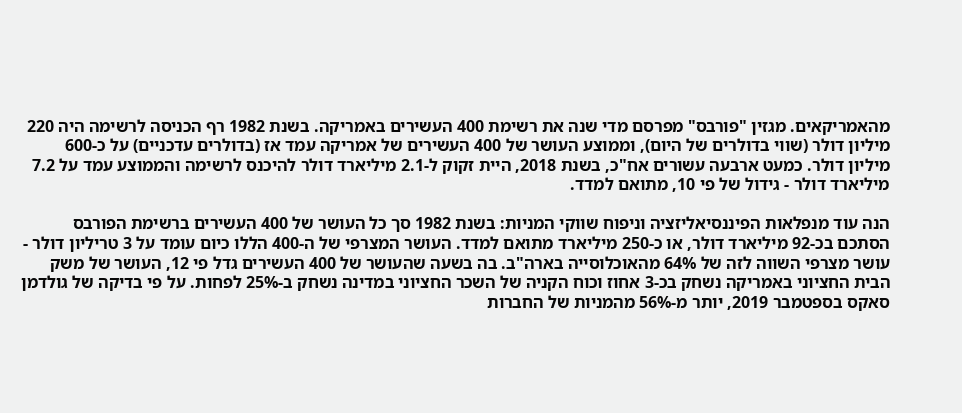מהאמריקאים. מגזין "פורבס" מפרסם מדי שנה את רשימת 400 העשירים באמריקה. בשנת 1982 רף הכניסה לרשימה היה 220 מיליון דולר (שווי בדולרים של היום), וממוצע העושר של 400 העשירים של אמריקה עמד אז (בדולרים עדכניים) על כ-600 מיליון דולר. כמעט ארבעה עשורים אח"כ, בשנת 2018, היית זקוק ל-2.1 מיליארד דולר להיכנס לרשימה והממוצע עמד על 7.2 מיליארד דולר - גידול של פי 10, מתואם למדד.

הנה עוד מנפלאות הפיננסיאליזציה וניפוח שווקי המניות: בשנת 1982 סך כל העושר של 400 העשירים ברשימת הפורבס הסתכם בכ-92 מיליארד דולר, או כ-250 מיליארד מתואם למדד. העושר המצרפי של ה-400 הללו כיום עומד על 3 טריליון דולר - עושר מצרפי השווה לזה של 64% מהאוכלוסייה בארה"ב. בה בשעה שהעושר של 400 העשירים גדל פי 12, העושר של משק הבית החציוני באמריקה נשחק בכ-3 אחוז וכוח הקניה של השכר החציוני במדינה נשחק ב-25% לפחות. על פי בדיקה של גולדמן סאקס בספטמבר 2019, יותר מ-56% מהמניות של החברות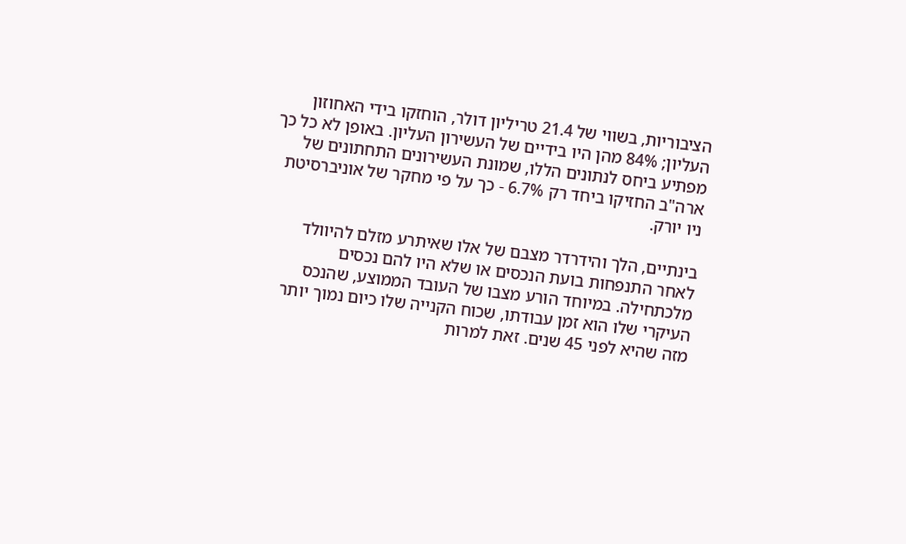הציבוריות, בשווי של 21.4 טריליון דולר, הוחזקו בידי האחוזון העליון; 84% מהן היו בידיים של העשירון העליון. באופן לא כל כך מפתיע ביחס לנתונים הללו, שמונת העשירונים התחתונים של ארה"ב החזיקו ביחד רק 6.7% - כך על פי מחקר של אוניברסיטת ניו יורק.

בינתיים, הלך והידרדר מצבם של אלו שאיתרע מזלם להיוולד לאחר התנפחות בועת הנכסים או שלא היו להם נכסים מלכתחילה. במיוחד הורע מצבו של העובד הממוצע, שהנכס העיקרי שלו הוא זמן עבודתו, שכוח הקנייה שלו כיום נמוך יותר מזה שהיא לפני 45 שנים. זאת למרות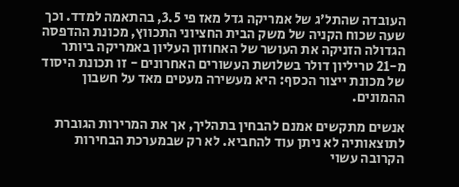העובדה שהתל'ג של אמריקה גדל מאז פי 3.5, בהתאמה למדד. וכך שעה שכוח הקניה של משק הבית החציוני התכווץ, מכונת ההדפסה הגדולה הזניקה את העושר של האחוזון העליון באמריקה ביותר מ-21 טריליון דולר בשלושת העשורים האחרונים - זו תכונת היסוד של מכונת ייצור הכסף: היא מעשירה מעטים מאד על חשבון ההמונים.

אנשים מתקשים אמנם להבחין בתהליך, אך את המרירות הגוברת לתוצאותיה לא ניתן עוד להחביא. לא רק שבמערכת הבחירות הקרובה עשוי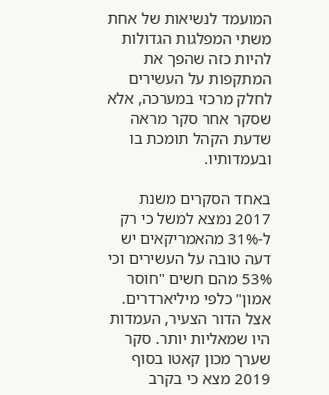המועמד לנשיאות של אחת משתי המפלגות הגדולות להיות כזה שהפך את המתקפות על העשירים לחלק מרכזי במערכה, אלא שסקר אחר סקר מראה שדעת הקהל תומכת בו ובעמדותיו.

באחד הסקרים משנת 2017 נמצא למשל כי רק ל-31% מהאמריקאים יש דעה טובה על העשירים וכי 53% מהם חשים "חוסר אמון" כלפי מיליארדרים. אצל הדור הצעיר, העמדות היו שמאליות יותר. סקר שערך מכון קאטו בסוף 2019 מצא כי בקרב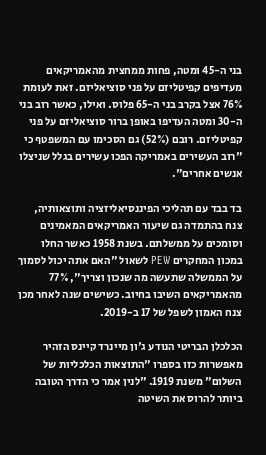בני ה-45 ומטה, פחות ממחצית מהאמריקאים מעדיפים קפיטליזם על פני סוציאליזם. זאת לעומת 76% אצל בקרב בני ה-65 פלוס. ואילו, כאשר רוב בני ה-30 ומטה העדיפו באופן ברור סוציאליזם על פני קפיטליזם. רובם (52%) גם הסכימו עם המשפטף כי "רוב העשירים באמריקה הפכו עשירים בגלל שניצלו אנשים אחרים".

בד בבד עם תהליכי הפיננסיאליזציה ותוצאותיה, צנח בהתמדה גם שיעור האמריקאים המאמינים וסומכים על ממשלתם. בשנת 1958 כאשר החלו במכון המחקרים PEW לשאול "האם אתה יכול לסמוך על הממשלה שתעשה מה שנכון וצריך", 77% מהאמריקאים השיבו בחיוב. כשישים שנה לאחר מכן צנח האמון לשפל של 17 ב-2019.

הכלכלן הבריטי הנודע ג'ון מיינרד קיינס הזהיר מאפשרות כזו בספרו "התוצאות הכלכליות של השלום" משנת 1919. "לנין אמר כי הדרך הטובה ביותר להרוס את השיטה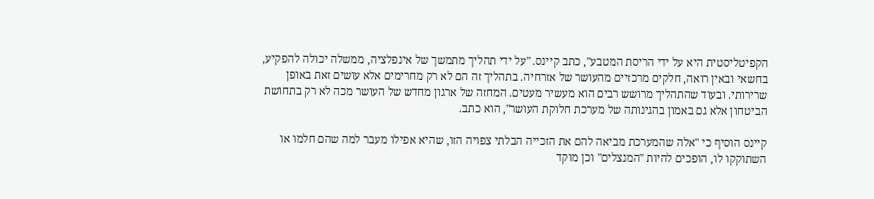הקפיטליסטית היא על ידי הריסת המטבע", כתב קיינס. "על ידי תהליך מתמשך של אינפלציה, ממשלה יכולה להפקיע, בחשאי ובאין רואה, חלקים מרכזיים מהעושר של אזרחיה. בתהליך זה הם לא רק מחרימים אלא עושים זאת באופן שרירותי. ובעוד שהתהליך מרושש רבים הוא מעשיר מעטים. המחזה של ארגון מחדש של העושר מכה לא רק בתחושת הביטחון אלא גם באמון בהגינותה של מערכת חלוקת העושר", הוא כתב.

קיינס הוסיף כי "אלה שהמערכת מביאה להם את הזכייה הבלתי צפויה הזו, שהיא אפילו מעבר למה שהם חלמו או השתוקקו לו, הופכים להיות "המנצלים" וכן מוקד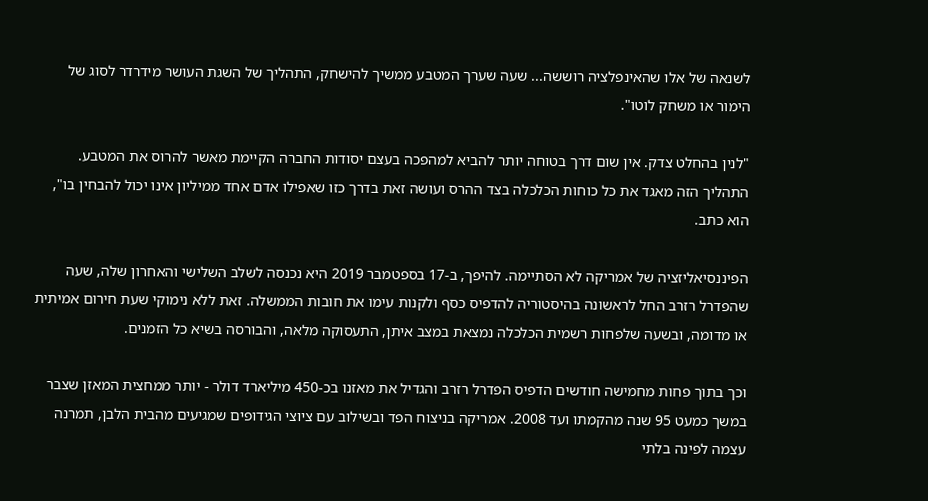לשנאה של אלו שהאינפלציה רוששה... שעה שערך המטבע ממשיך להישחק, התהליך של השגת העושר מידרדר לסוג של הימור או משחק לוטו".

"לנין בהחלט צדק. אין שום דרך בטוחה יותר להביא למהפכה בעצם יסודות החברה הקיימת מאשר להרוס את המטבע. התהליך הזה מאגד את כל כוחות הכלכלה בצד ההרס ועושה זאת בדרך כזו שאפילו אדם אחד ממיליון אינו יכול להבחין בו", הוא כתב.

הפיננסיאליזציה של אמריקה לא הסתיימה. להיפך, ב-17 בספטמבר 2019 היא נכנסה לשלב השלישי והאחרון שלה, שעה שהפדרל רזרב החל לראשונה בהיסטוריה להדפיס כסף ולקנות עימו את חובות הממשלה. זאת ללא נימוקי שעת חירום אמיתית או מדומה, ובשעה שלפחות רשמית הכלכלה נמצאת במצב איתן, התעסוקה מלאה, והבורסה בשיא כל הזמנים.

וכך בתוך פחות מחמישה חודשים הדפיס הפדרל רזרב והגדיל את מאזנו בכ-450 מיליארד דולר - יותר ממחצית המאזן שצבר במשך כמעט 95 שנה מהקמתו ועד 2008. אמריקה בניצוח הפד ובשילוב עם ציוצי הגידופים שמגיעים מהבית הלבן, תמרנה עצמה לפינה בלתי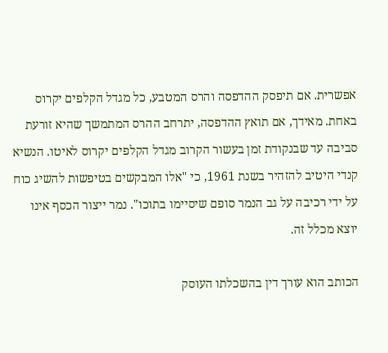אפשרית. אם תיפסק ההדפסה והרס המטבע, כל מגדל הקלפים יקרוס באחת. מאידך, אם תואץ ההדפסה, יתרחב ההרס המתמשך שהיא זורעת סביבה עד שבנקודת זמן בעשור הקרוב מגדל הקלפים יקרוס לאיטו. הנשיא קנדי היטיב להזהיר בשנת 1961, כי "אלו המבקשים בטיפשות להשיג כוח על ידי רכיבה על גב הנמר סופם שיסיימו בתוכו". נמר ייצור הכסף אינו יוצא מכלל זה.

הכותב הוא עורך דין בהשכלתו העוסק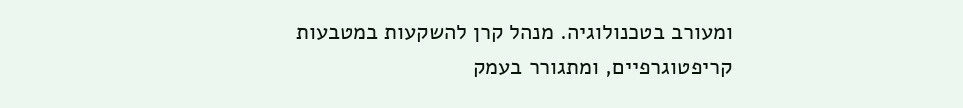ומעורב בטכנולוגיה. מנהל קרן להשקעות במטבעות קריפטוגרפיים, ומתגורר בעמק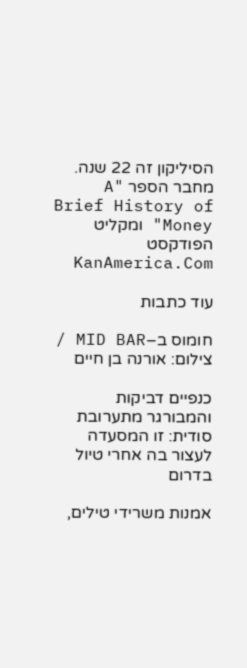הסיליקון זה 22 שנה. מחבר הספר "A Brief History of Money" ומקליט הפודקסט KanAmerica.Com

עוד כתבות

חומוס ב–MID BAR / צילום: אורנה בן חיים

כנפיים דביקות והמבורגר מתערובת סודית: זו המסעדה לעצור בה אחרי טיול בדרום

אמנות משרידי טילים,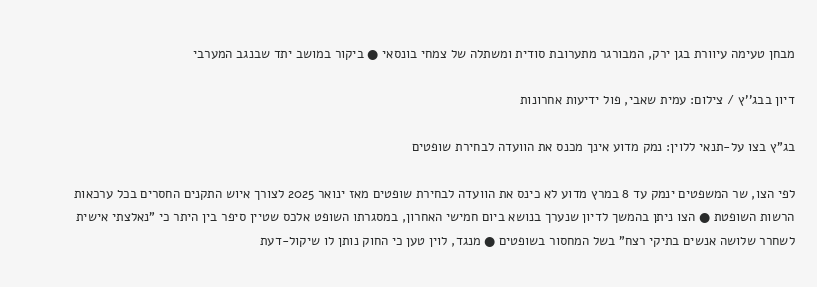מבחן טעימה עיוורת בגן ירק, המבורגר מתערובת סודית ומשתלה של צמחי בונסאי ● ביקור במושב יתד שבנגב המערבי

דיון בבג''ץ / צילום: עמית שאבי, פול ידיעות אחרונות

בג"ץ בצו על-תנאי ללוין: נמק מדוע אינך מכנס את הוועדה לבחירת שופטים

לפי הצו, שר המשפטים ינמק עד 8 במרץ מדוע לא כינס את הוועדה לבחירת שופטים מאז ינואר 2025 לצורך איוש התקנים החסרים בכל ערכאות הרשות השופטת ● הצו ניתן בהמשך לדיון שנערך בנושא ביום חמישי האחרון, במסגרתו השופט אלכס שטיין סיפר בין היתר כי "נאלצתי אישית לשחרר שלושה אנשים בתיקי רצח" בשל המחסור בשופטים ● מנגד, לוין טען כי החוק נותן לו שיקול-דעת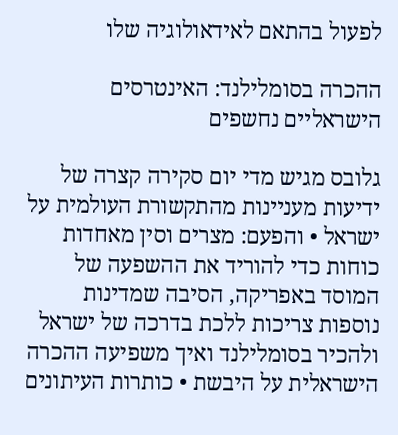לפעול בהתאם לאידאולוגיה שלו

ההכרה בסומלילנד: האינטרסים הישראליים נחשפים

גלובס מגיש מדי יום סקירה קצרה של ידיעות מעניינות מהתקשורת העולמית על ישראל • והפעם: מצרים וסין מאחדות כוחות כדי להוריד את ההשפעה של המוסד באפריקה, הסיבה שמדינות נוספות צריכות ללכת בדרכה של ישראל ולהכיר בסומלילנד ואיך משפיעה ההכרה הישראלית על היבשת • כותרות העיתונים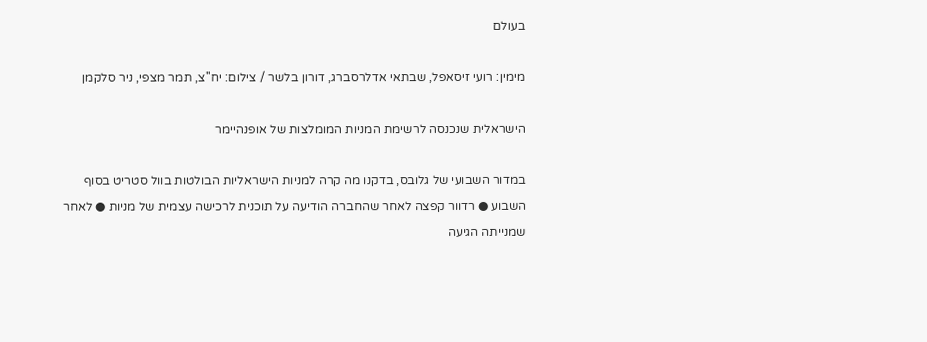בעולם

מימין: רועי זיסאפל, שבתאי אדלרסברג, דורון בלשר / צילום: יח''צ, תמר מצפי, ניר סלקמן

הישראלית שנכנסה לרשימת המניות המומלצות של אופנהיימר

במדור השבועי של גלובס, בדקנו מה קרה למניות הישראליות הבולטות בוול סטריט בסוף השבוע ● רדוור קפצה לאחר שהחברה הודיעה על תוכנית לרכישה עצמית של מניות ● לאחר שמנייתה הגיעה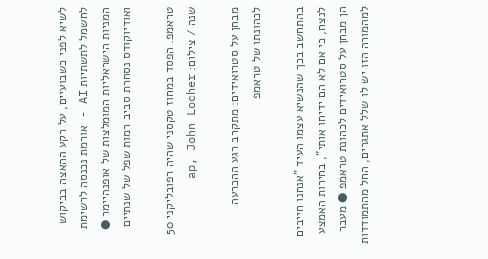לשיא לפני כשבועיים, על רקע ההאצה בביקוש לחשמל לתשתיות AI - אורמת נכנסה לרשימת המניות הישראליות המומלצות של אופנהיימר ● ואודיוקודס נסחרת סביב רמות שפל של שנתיים

טראמפ. הפסד במחוז טקסני שהיה רפובליקני 50 שנה / צילום: ap, John Locher

מבחן על סטרואידים: מתקרב רגע ההכרעה לכהונתו של טראמפ

בהתחשב בכך שהנשיא עצמו העיד "אנחנו חייבים לנצח, כי אם לא הם ידיחו אותי", בחירות האמצע הן מבחן על סטרואידים לכהונת טראמפ ● מעבר למהמורה הזו יש לו שלל אתגרים, החל מהתמודדות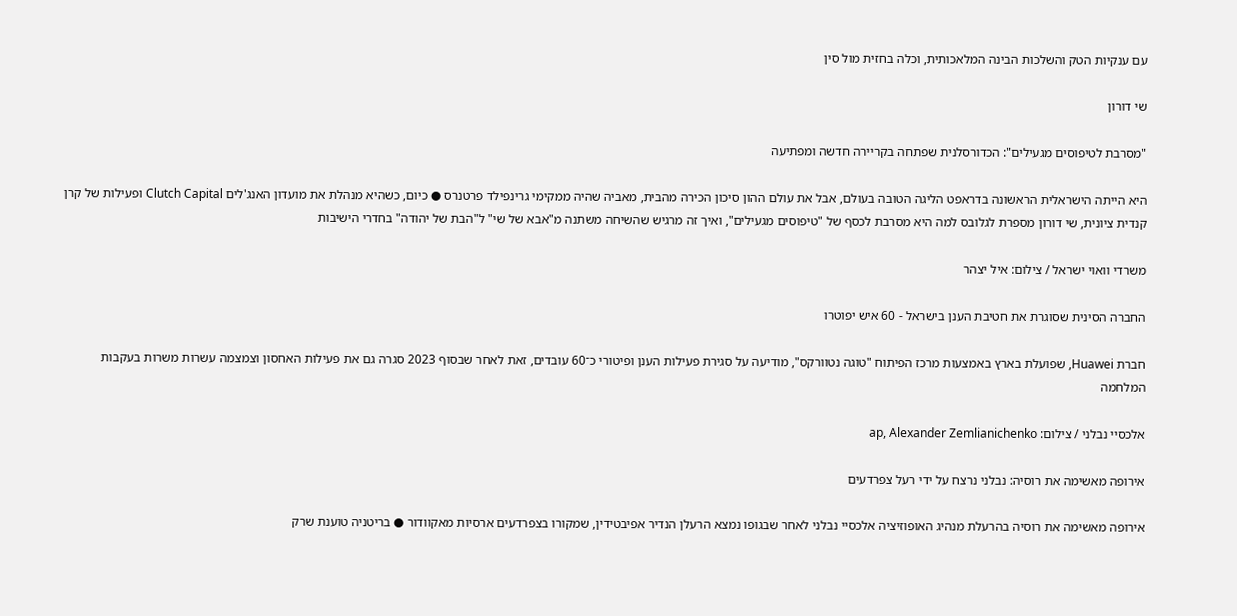עם ענקיות הטק והשלכות הבינה המלאכותית, וכלה בחזית מול סין

שי דורון

"מסרבת לטיפוסים מגעילים": הכדורסלנית שפתחה בקריירה חדשה ומפתיעה

היא הייתה הישראלית הראשונה בדראפט הליגה הטובה בעולם, אבל את עולם ההון סיכון הכירה מהבית, מאביה שהיה ממקימי גרינפילד פרטנרס ● כיום, כשהיא מנהלת את מועדון האנג'לים Clutch Capital ופעילות של קרן קנדית ציונית, שי דורון מספרת לגלובס למה היא מסרבת לכסף של "טיפוסים מגעילים", ואיך זה מרגיש שהשיחה משתנה מ"אבא של שי" ל"הבת של יהודה" בחדרי הישיבות

משרדי וואוי ישראל / צילום: איל יצהר

החברה הסינית שסוגרת את חטיבת הענן בישראל - 60 איש יפוטרו

חברת Huawei, שפועלת בארץ באמצעות מרכז הפיתוח "טוגה נטוורקס", מודיעה על סגירת פעילות הענן ופיטורי כ־60 עובדים, זאת לאחר שבסוף 2023 סגרה גם את פעילות האחסון וצמצמה עשרות משרות בעקבות המלחמה

אלכסיי נבלני / צילום: ap, Alexander Zemlianichenko

אירופה מאשימה את רוסיה: נבלני נרצח על ידי רעל צפרדעים

אירופה מאשימה את רוסיה בהרעלת מנהיג האופוזיציה אלכסיי נבלני לאחר שבגופו נמצא הרעלן הנדיר אפיבטידין, שמקורו בצפרדעים ארסיות מאקוודור ● בריטניה טוענת שרק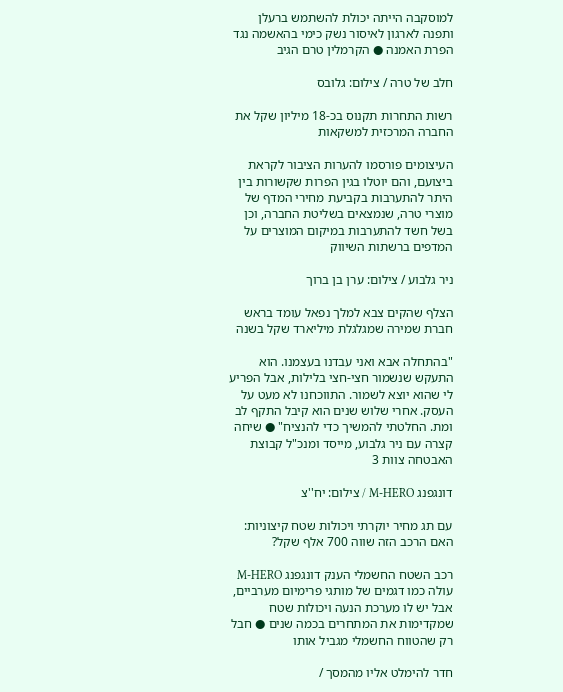למוסקבה הייתה יכולת להשתמש ברעלן ותפנה לארגון לאיסור נשק כימי בהאשמה נגד הפרת האמנה ● הקרמלין טרם הגיב

חלב של טרה / צילום: גלובס

רשות התחרות תקנוס בכ-18 מיליון שקל את החברה המרכזית למשקאות

העיצומים פורסמו להערות הציבור לקראת ביצועם, והם יוטלו בגין הפרות שקשורות בין היתר להתערבות בקביעת מחירי המדף של מוצרי טרה, שנמצאים בשליטת החברה, וכן בשל חשד להתערבות במיקום המוצרים על המדפים ברשתות השיווק

ניר גלבוע / צילום: ערן בן ברוך

הצלף שהקים צבא למלך נפאל עומד בראש חברת שמירה שמגלגלת מיליארד שקל בשנה

"בהתחלה אבא ואני עבדנו בעצמנו. הוא התעקש שנשמור חצי-חצי בלילות, אבל הפריע לי שהוא יוצא לשמור. התווכחנו לא מעט על העסק. אחרי שלוש שנים הוא קיבל התקף לב ומת. החלטתי להמשיך כדי להנציח" ● שיחה קצרה עם ניר גלבוע, מייסד ומנכ"ל קבוצת האבטחה צוות 3

דונגפנג M-HERO / צילום: יח''צ

עם תג מחיר יוקרתי ויכולות שטח קיצוניות: האם הרכב הזה שווה 700 אלף שקל?

רכב השטח החשמלי הענק דונגפנג M-HERO עולה כמו דגמים של מותגי פרימיום מערביים, אבל יש לו מערכת הנעה ויכולות שטח שמקדימות את המתחרים בכמה שנים ● חבל רק שהטווח החשמלי מגביל אותו

חדר להימלט אליו מהמסך /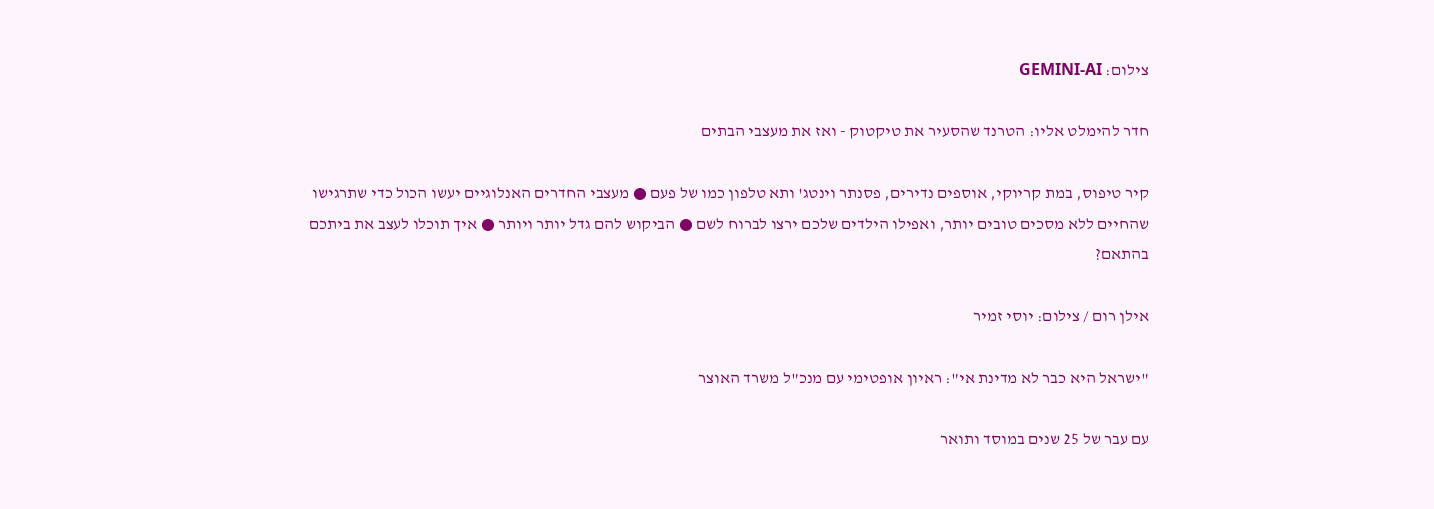צילום: GEMINI-AI

חדר להימלט אליו: הטרנד שהסעיר את טיקטוק - ואז את מעצבי הבתים

קיר טיפוס, במת קריוקי, אוספים נדירים, פסנתר וינטג' ותא טלפון כמו של פעם ● מעצבי החדרים האנלוגיים יעשו הכול כדי שתרגישו שהחיים ללא מסכים טובים יותר, ואפילו הילדים שלכם ירצו לברוח לשם ● הביקוש להם גדל יותר ויותר ● איך תוכלו לעצב את ביתכם בהתאם?

אילן רום / צילום: יוסי זמיר

"ישראל היא כבר לא מדינת אי": ראיון אופטימי עם מנכ"ל משרד האוצר

עם עבר של 25 שנים במוסד ותואר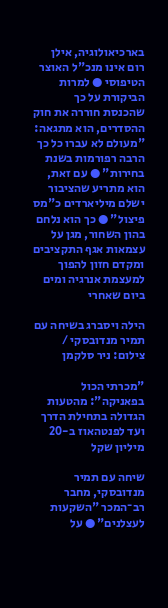בארכיאולוגיה, אילן רום אינו מנכ"ל האוצר הטיפוסי ● למרות הביקורת על כך שהכנסת חוררה את חוק ההסדרים, הוא מתגאה: "מעולם לא עברו כל כך הרבה רפורמות בשנת בחירות" ● עם זאת, הוא מתריע שהציבור ישלם מיליארדים כ"מס פיצול" ● כך הוא נלחם בהון השחור, מגן על עצמאות אגף התקציבים ומקדם חזון להפוך למעצמת אנרגיה ומים ביום שאחרי

הילה ויסברג בשיחה עם תמיר מנדובסקי / צילום: ניר סלקמן

"מכרתי הכול בפאניקה": מהטעות הגדולה בתחילת הדרך ועד לפנטהאוז ב-20 מיליון שקל

שיחה עם תמיר מנדובסקי, מחבר רב־המכר "השקעות לעצלנים" ● על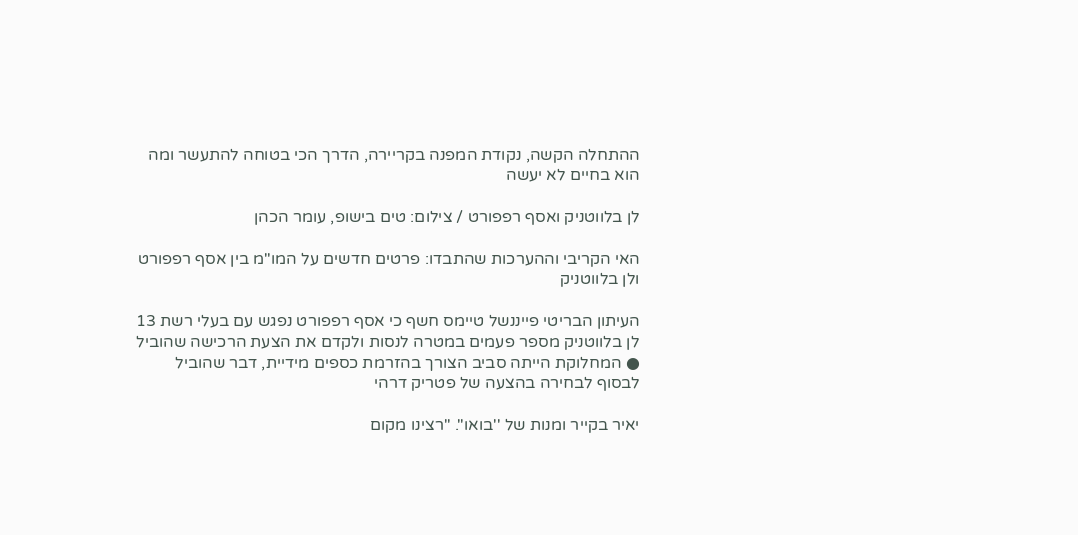ההתחלה הקשה, נקודת המפנה בקריירה, הדרך הכי בטוחה להתעשר ומה הוא בחיים לא יעשה

לן בלווטניק ואסף רפפורט / צילום: טים בישופ, עומר הכהן

האי הקריבי וההערכות שהתבדו: פרטים חדשים על המו"מ בין אסף רפפורט ולן בלווטניק

העיתון הבריטי פייננשל טיימס חשף כי אסף רפפורט נפגש עם בעלי רשת 13 לן בלווטניק מספר פעמים במטרה לנסות ולקדם את הצעת הרכישה שהוביל ● המחלוקת הייתה סביב הצורך בהזרמת כספים מידיית, דבר שהוביל לבסוף לבחירה בהצעה של פטריק דרהי

יאיר בקייר ומנות של ''בואו''. ''רצינו מקום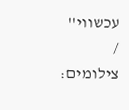עכשווי'' / צילומים: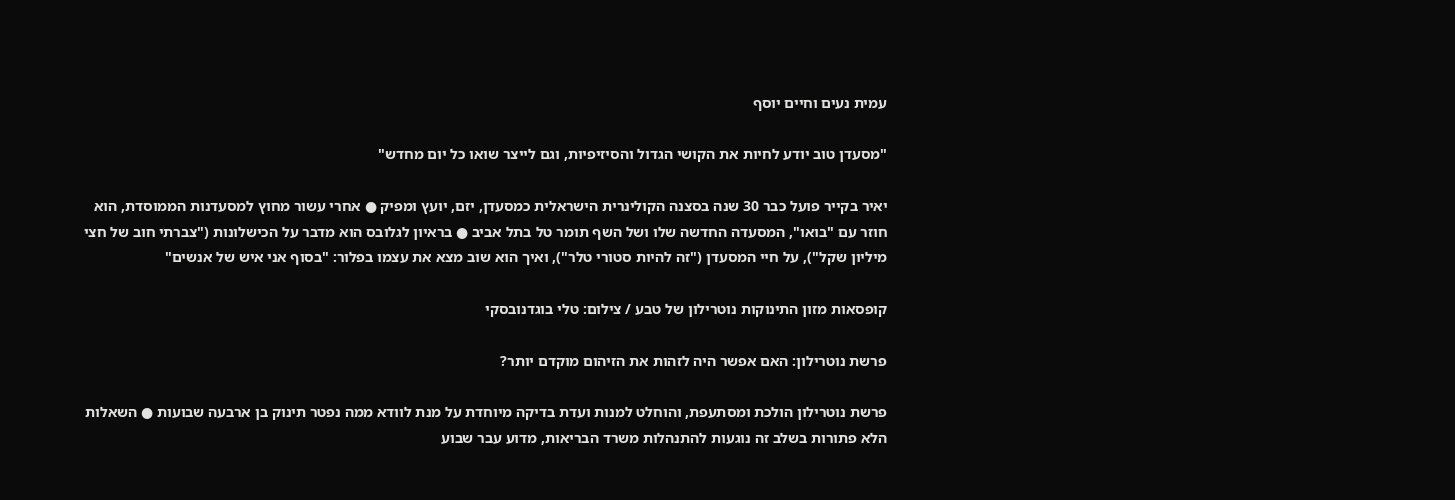עמית נעים וחיים יוסף

"מסעדן טוב יודע לחיות את הקושי הגדול והסיזיפיות, וגם לייצר שואו כל יום מחדש"

יאיר בקייר פועל כבר 30 שנה בסצנה הקולינרית הישראלית כמסעדן, יזם, יועץ ומפיק ● אחרי עשור מחוץ למסעדנות הממוסדת, הוא חוזר עם "בואו", המסעדה החדשה שלו ושל השף תומר טל בתל אביב ● בראיון לגלובס הוא מדבר על הכישלונות ("צברתי חוב של חצי מיליון שקל"), על חיי המסעדן ("זה להיות סטורי טלר"), ואיך הוא שוב מצא את עצמו בפלור: "בסוף אני איש של אנשים"

קופסאות מזון התינוקות נוטרילון של טבע / צילום: טלי בוגדנובסקי

פרשת נוטרילון: האם אפשר היה לזהות את הזיהום מוקדם יותר?

פרשת נוטרילון הולכת ומסתעפת, והוחלט למנות ועדת בדיקה מיוחדת על מנת לוודא ממה נפטר תינוק בן ארבעה שבועות ● השאלות הלא פתורות בשלב זה נוגעות להתנהלות משרד הבריאות, מדוע עבר שבוע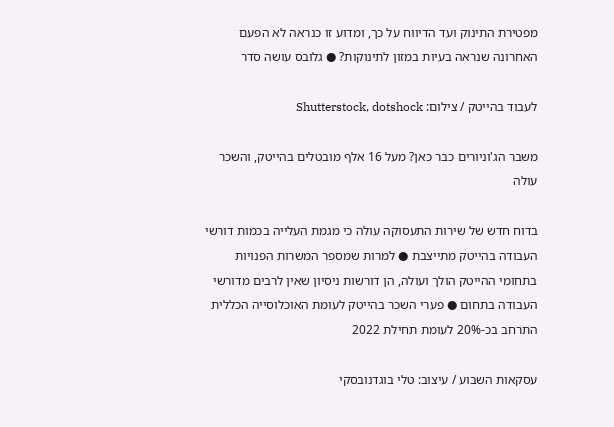מפטירת התינוק ועד הדיווח על כך, ומדוע זו כנראה לא הפעם האחרונה שנראה בעיות במזון לתינוקות? ● גלובס עושה סדר

לעבוד בהייטק / צילום: Shutterstock, dotshock

משבר הג'וניורים כבר כאן? מעל 16 אלף מובטלים בהייטק, והשכר עולה

בדוח חדש של שירות התעסוקה עולה כי מגמת העלייה בכמות דורשי העבודה בהייטק מתייצבת ● למרות שמספר המשרות הפנויות בתחומי ההייטק הולך ועולה, הן דורשות ניסיון שאין לרבים מדורשי העבודה בתחום ● פערי השכר בהייטק לעומת האוכלוסייה הכללית התרחב בכ-20% לעומת תחילת 2022

עסקאות השבוע / עיצוב: טלי בוגדנובסקי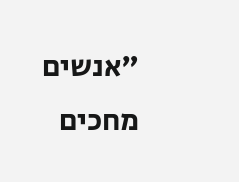"אנשים מחכים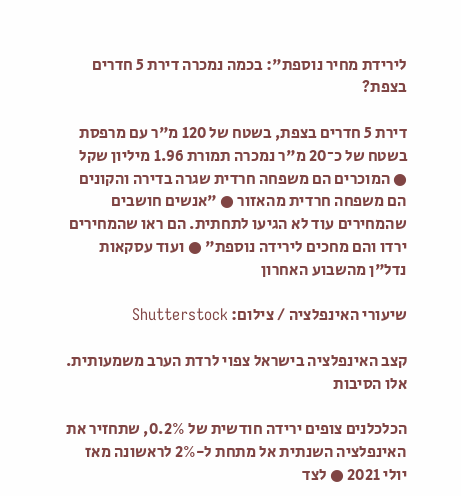לירידת מחיר נוספת": בכמה נמכרה דירת 5 חדרים בצפת?

דירת 5 חדרים בצפת, בשטח של 120 מ"ר עם מרפסת בשטח של כ־20 מ"ר נמכרה תמורת 1.96 מיליון שקל ● המוכרים הם משפחה חרדית שגרה בדירה והקונים הם משפחה חרדית מהאזור ● "אנשים חושבים שהמחירים עוד לא הגיעו לתחתית. הם ראו שהמחירים ירדו והם מחכים לירידה נוספת" ● ועוד עסקאות נדל"ן מהשבוע האחרון

שיעורי האינפלציה / צילום: Shutterstock

קצב האינפלציה בישראל צפוי לרדת הערב משמעותית. אלו הסיבות

הכלכלנים צופים ירידה חודשית של 0.2%, שתחזיר את האינפלציה השנתית אל מתחת ל-2% לראשונה מאז יולי 2021 ● לצד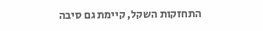התחזקות השקל, קיימת גם סיבה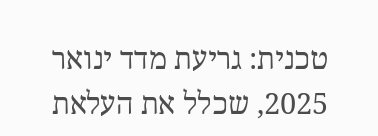טכנית: גריעת מדד ינואר 2025, שכלל את העלאת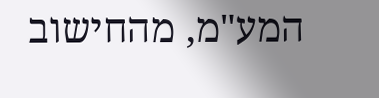המע"מ, מהחישוב